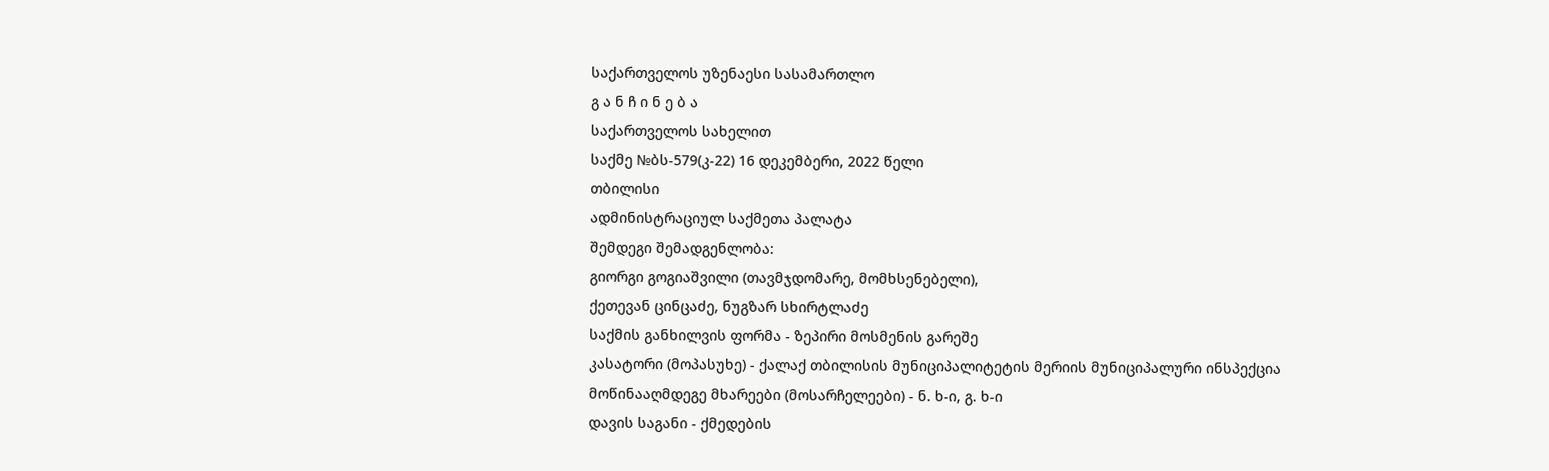საქართველოს უზენაესი სასამართლო
გ ა ნ ჩ ი ნ ე ბ ა
საქართველოს სახელით
საქმე №ბს-579(კ-22) 16 დეკემბერი, 2022 წელი
თბილისი
ადმინისტრაციულ საქმეთა პალატა
შემდეგი შემადგენლობა:
გიორგი გოგიაშვილი (თავმჯდომარე, მომხსენებელი),
ქეთევან ცინცაძე, ნუგზარ სხირტლაძე
საქმის განხილვის ფორმა - ზეპირი მოსმენის გარეშე
კასატორი (მოპასუხე) - ქალაქ თბილისის მუნიციპალიტეტის მერიის მუნიციპალური ინსპექცია
მოწინააღმდეგე მხარეები (მოსარჩელეები) - ნ. ხ-ი, გ. ხ-ი
დავის საგანი - ქმედების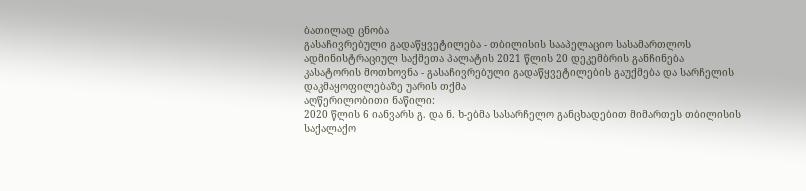ბათილად ცნობა
გასაჩივრებული გადაწყვეტილება - თბილისის სააპელაციო სასამართლოს ადმინისტრაციულ საქმეთა პალატის 2021 წლის 20 დეკემბრის განჩინება
კასატორის მოთხოვნა - გასაჩივრებული გადაწყვეტილების გაუქმება და სარჩელის დაკმაყოფილებაზე უარის თქმა
აღწერილობითი ნაწილი:
2020 წლის 6 იანვარს გ. და ნ. ხ-ებმა სასარჩელო განცხადებით მიმართეს თბილისის საქალაქო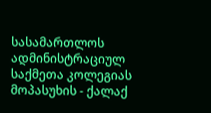სასამართლოს ადმინისტრაციულ საქმეთა კოლეგიას მოპასუხის - ქალაქ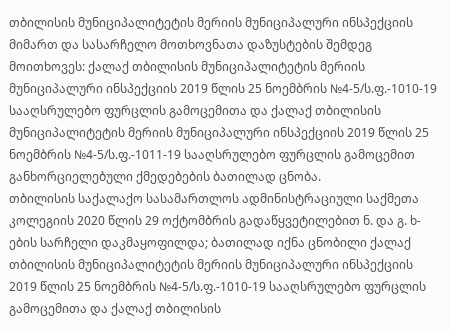თბილისის მუნიციპალიტეტის მერიის მუნიციპალური ინსპექციის მიმართ და სასარჩელო მოთხოვნათა დაზუსტების შემდეგ მოითხოვეს: ქალაქ თბილისის მუნიციპალიტეტის მერიის მუნიციპალური ინსპექციის 2019 წლის 25 ნოემბრის №4-5/ს.ფ.-1010-19 სააღსრულებო ფურცლის გამოცემითა და ქალაქ თბილისის მუნიციპალიტეტის მერიის მუნიციპალური ინსპექციის 2019 წლის 25 ნოემბრის №4-5/ს.ფ.-1011-19 სააღსრულებო ფურცლის გამოცემით განხორციელებული ქმედებების ბათილად ცნობა.
თბილისის საქალაქო სასამართლოს ადმინისტრაციული საქმეთა კოლეგიის 2020 წლის 29 ოქტომბრის გადაწყვეტილებით ნ. და გ. ხ-ების სარჩელი დაკმაყოფილდა; ბათილად იქნა ცნობილი ქალაქ თბილისის მუნიციპალიტეტის მერიის მუნიციპალური ინსპექციის 2019 წლის 25 ნოემბრის №4-5/ს.ფ.-1010-19 სააღსრულებო ფურცლის გამოცემითა და ქალაქ თბილისის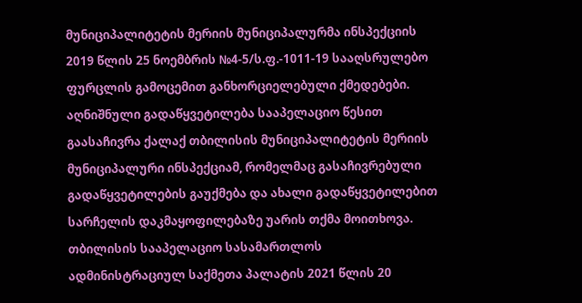მუნიციპალიტეტის მერიის მუნიციპალურმა ინსპექციის 2019 წლის 25 ნოემბრის №4-5/ს.ფ.-1011-19 სააღსრულებო ფურცლის გამოცემით განხორციელებული ქმედებები. აღნიშნული გადაწყვეტილება სააპელაციო წესით გაასაჩივრა ქალაქ თბილისის მუნიციპალიტეტის მერიის მუნიციპალური ინსპექციამ, რომელმაც გასაჩივრებული გადაწყვეტილების გაუქმება და ახალი გადაწყვეტილებით სარჩელის დაკმაყოფილებაზე უარის თქმა მოითხოვა.
თბილისის სააპელაციო სასამართლოს ადმინისტრაციულ საქმეთა პალატის 2021 წლის 20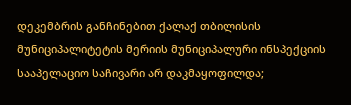დეკემბრის განჩინებით ქალაქ თბილისის მუნიციპალიტეტის მერიის მუნიციპალური ინსპექციის სააპელაციო საჩივარი არ დაკმაყოფილდა;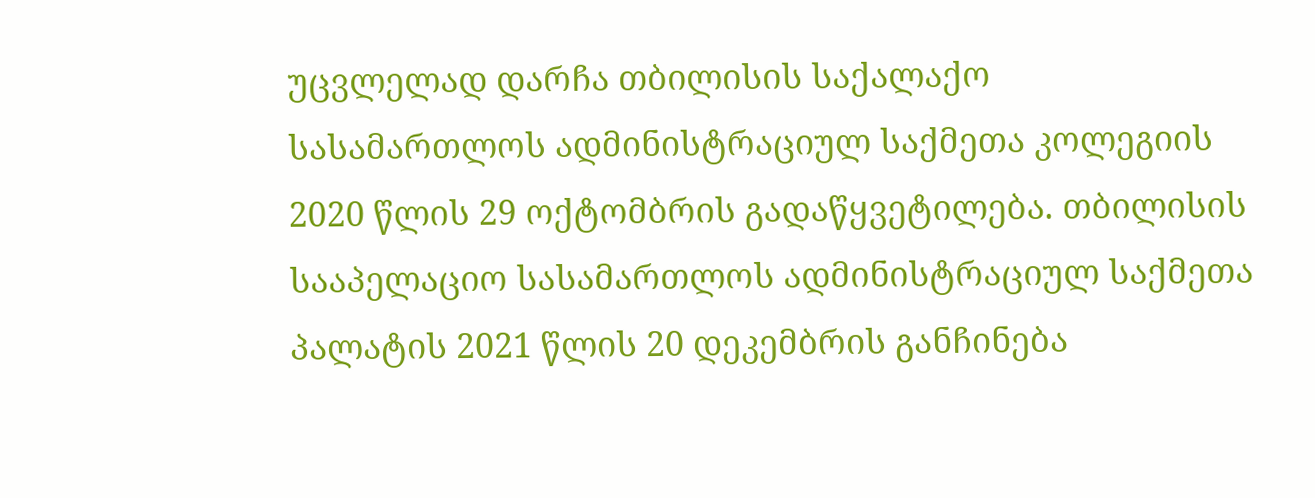უცვლელად დარჩა თბილისის საქალაქო სასამართლოს ადმინისტრაციულ საქმეთა კოლეგიის 2020 წლის 29 ოქტომბრის გადაწყვეტილება. თბილისის სააპელაციო სასამართლოს ადმინისტრაციულ საქმეთა პალატის 2021 წლის 20 დეკემბრის განჩინება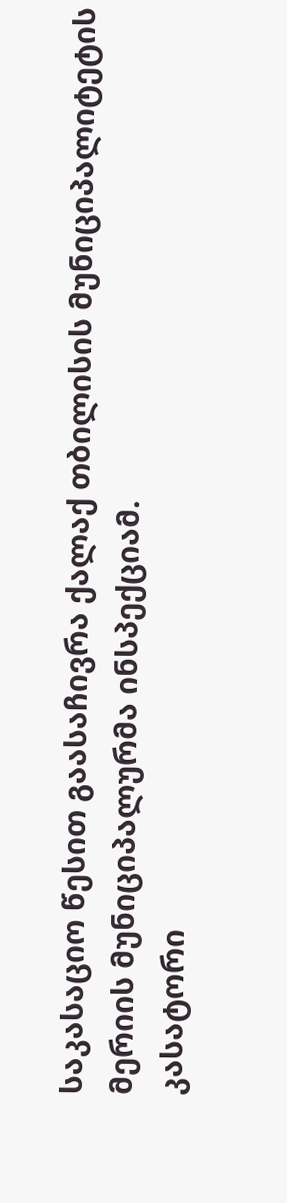საკასაციო წესით გაასაჩივრა ქალაქ თბილისის მუნიციპალიტეტის მერიის მუნიციპალურმა ინსპექციამ.
კასატორი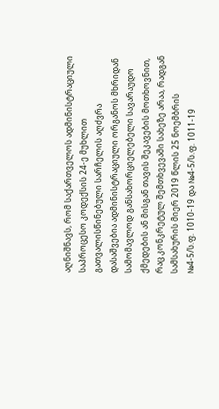აღნიშნავს, რომ საქართველოს ადმინისტრაციული საპროცესო კოდექსის 24-ე მუხლით გათვალისწინებული სარჩელის აღძვრა დასაშვებია ადმინისტრაციული ორგანოს მხრიდან სამომავლოდ განსახორციელებელი სავარაუდო ქმედების ან მისგან თავის შეკავების მოთხოვნით, რაც კონკრეტულ შემთხვევაში სახეზე არაა, რადგან სამსახურის მიერ 2019 წლის 25 ნოემბრის №4-5/ს.ფ. 1010-19 და №4-5/ს.ფ. 1011-19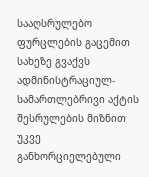სააღსრულებო ფურცლების გაცემით სახეზე გვაქვს ადმინისტრაციულ-სამართლებრივი აქტის შესრულების მიზნით უკვე განხორციელებული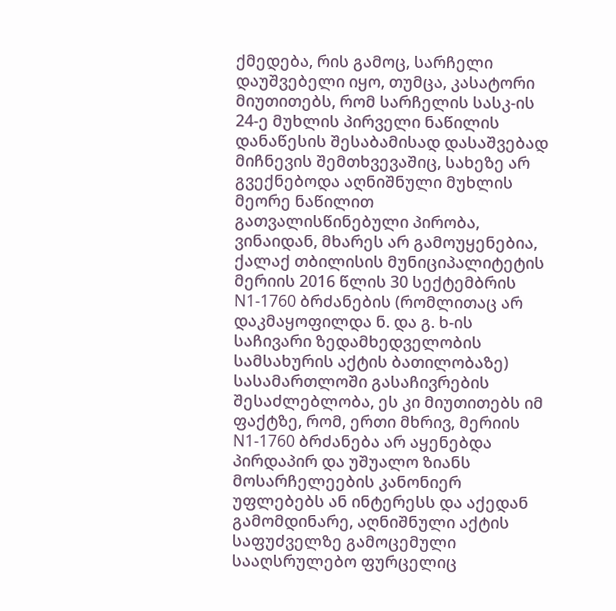ქმედება, რის გამოც, სარჩელი დაუშვებელი იყო, თუმცა, კასატორი მიუთითებს, რომ სარჩელის სასკ-ის 24-ე მუხლის პირველი ნაწილის დანაწესის შესაბამისად დასაშვებად მიჩნევის შემთხვევაშიც, სახეზე არ გვექნებოდა აღნიშნული მუხლის მეორე ნაწილით გათვალისწინებული პირობა, ვინაიდან, მხარეს არ გამოუყენებია, ქალაქ თბილისის მუნიციპალიტეტის მერიის 2016 წლის 30 სექტემბრის N1-1760 ბრძანების (რომლითაც არ დაკმაყოფილდა ნ. და გ. ხ-ის საჩივარი ზედამხედველობის სამსახურის აქტის ბათილობაზე) სასამართლოში გასაჩივრების შესაძლებლობა, ეს კი მიუთითებს იმ ფაქტზე, რომ, ერთი მხრივ, მერიის N1-1760 ბრძანება არ აყენებდა პირდაპირ და უშუალო ზიანს მოსარჩელეების კანონიერ უფლებებს ან ინტერესს და აქედან გამომდინარე, აღნიშნული აქტის საფუძველზე გამოცემული სააღსრულებო ფურცელიც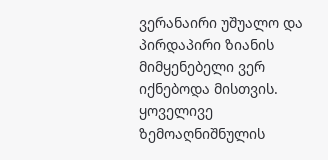ვერანაირი უშუალო და პირდაპირი ზიანის მიმყენებელი ვერ იქნებოდა მისთვის.
ყოველივე ზემოაღნიშნულის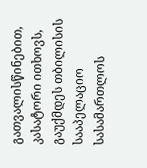გათვალისწინებით, კასატორი ითხოვს, გაუქმდეს თბილისის სააპელაციო სასამართლოს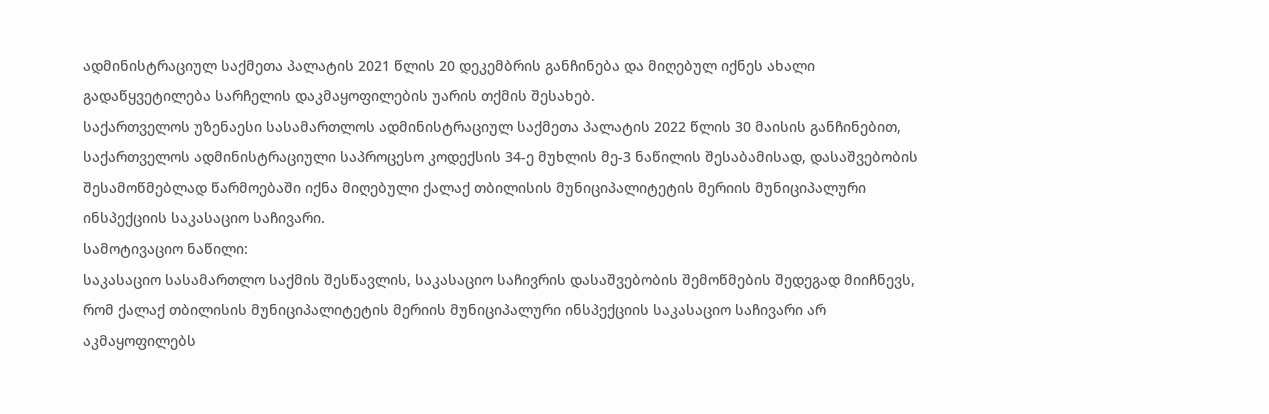ადმინისტრაციულ საქმეთა პალატის 2021 წლის 20 დეკემბრის განჩინება და მიღებულ იქნეს ახალი გადაწყვეტილება სარჩელის დაკმაყოფილების უარის თქმის შესახებ.
საქართველოს უზენაესი სასამართლოს ადმინისტრაციულ საქმეთა პალატის 2022 წლის 30 მაისის განჩინებით, საქართველოს ადმინისტრაციული საპროცესო კოდექსის 34-ე მუხლის მე-3 ნაწილის შესაბამისად, დასაშვებობის შესამოწმებლად წარმოებაში იქნა მიღებული ქალაქ თბილისის მუნიციპალიტეტის მერიის მუნიციპალური ინსპექციის საკასაციო საჩივარი.
სამოტივაციო ნაწილი:
საკასაციო სასამართლო საქმის შესწავლის, საკასაციო საჩივრის დასაშვებობის შემოწმების შედეგად მიიჩნევს, რომ ქალაქ თბილისის მუნიციპალიტეტის მერიის მუნიციპალური ინსპექციის საკასაციო საჩივარი არ აკმაყოფილებს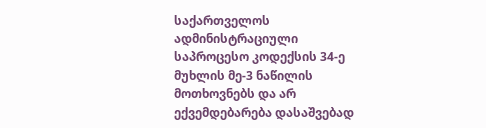საქართველოს ადმინისტრაციული საპროცესო კოდექსის 34-ე მუხლის მე-3 ნაწილის მოთხოვნებს და არ ექვემდებარება დასაშვებად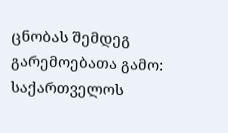ცნობას შემდეგ გარემოებათა გამო:
საქართველოს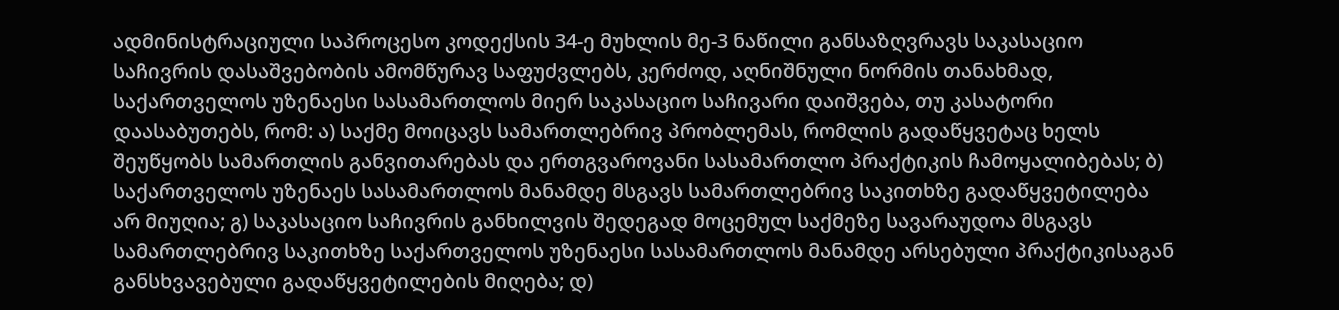ადმინისტრაციული საპროცესო კოდექსის 34-ე მუხლის მე-3 ნაწილი განსაზღვრავს საკასაციო საჩივრის დასაშვებობის ამომწურავ საფუძვლებს, კერძოდ, აღნიშნული ნორმის თანახმად, საქართველოს უზენაესი სასამართლოს მიერ საკასაციო საჩივარი დაიშვება, თუ კასატორი დაასაბუთებს, რომ: ა) საქმე მოიცავს სამართლებრივ პრობლემას, რომლის გადაწყვეტაც ხელს შეუწყობს სამართლის განვითარებას და ერთგვაროვანი სასამართლო პრაქტიკის ჩამოყალიბებას; ბ) საქართველოს უზენაეს სასამართლოს მანამდე მსგავს სამართლებრივ საკითხზე გადაწყვეტილება არ მიუღია; გ) საკასაციო საჩივრის განხილვის შედეგად მოცემულ საქმეზე სავარაუდოა მსგავს სამართლებრივ საკითხზე საქართველოს უზენაესი სასამართლოს მანამდე არსებული პრაქტიკისაგან განსხვავებული გადაწყვეტილების მიღება; დ)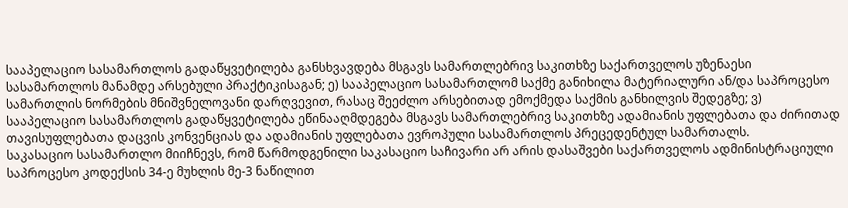სააპელაციო სასამართლოს გადაწყვეტილება განსხვავდება მსგავს სამართლებრივ საკითხზე საქართველოს უზენაესი სასამართლოს მანამდე არსებული პრაქტიკისაგან; ე) სააპელაციო სასამართლომ საქმე განიხილა მატერიალური ან/და საპროცესო სამართლის ნორმების მნიშვნელოვანი დარღვევით, რასაც შეეძლო არსებითად ემოქმედა საქმის განხილვის შედეგზე; ვ) სააპელაციო სასამართლოს გადაწყვეტილება ეწინააღმდეგება მსგავს სამართლებრივ საკითხზე ადამიანის უფლებათა და ძირითად თავისუფლებათა დაცვის კონვენციას და ადამიანის უფლებათა ევროპული სასამართლოს პრეცედენტულ სამართალს.
საკასაციო სასამართლო მიიჩნევს, რომ წარმოდგენილი საკასაციო საჩივარი არ არის დასაშვები საქართველოს ადმინისტრაციული საპროცესო კოდექსის 34-ე მუხლის მე-3 ნაწილით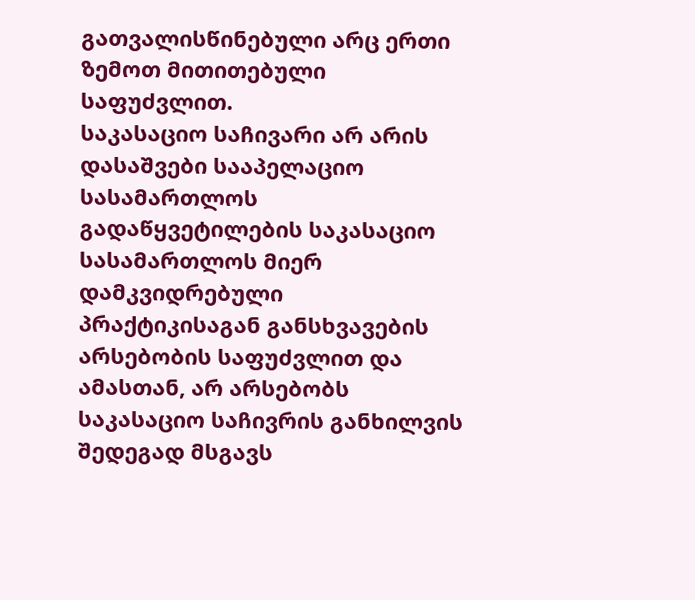გათვალისწინებული არც ერთი ზემოთ მითითებული საფუძვლით.
საკასაციო საჩივარი არ არის დასაშვები სააპელაციო სასამართლოს გადაწყვეტილების საკასაციო სასამართლოს მიერ დამკვიდრებული პრაქტიკისაგან განსხვავების არსებობის საფუძვლით და ამასთან, არ არსებობს საკასაციო საჩივრის განხილვის შედეგად მსგავს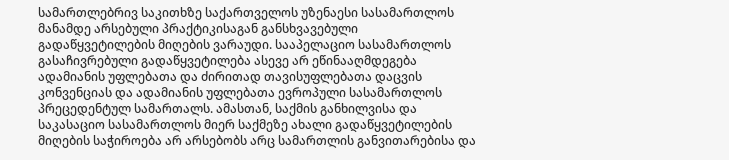სამართლებრივ საკითხზე საქართველოს უზენაესი სასამართლოს მანამდე არსებული პრაქტიკისაგან განსხვავებული გადაწყვეტილების მიღების ვარაუდი. სააპელაციო სასამართლოს გასაჩივრებული გადაწყვეტილება ასევე არ ეწინააღმდეგება ადამიანის უფლებათა და ძირითად თავისუფლებათა დაცვის კონვენციას და ადამიანის უფლებათა ევროპული სასამართლოს პრეცედენტულ სამართალს. ამასთან, საქმის განხილვისა და საკასაციო სასამართლოს მიერ საქმეზე ახალი გადაწყვეტილების მიღების საჭიროება არ არსებობს არც სამართლის განვითარებისა და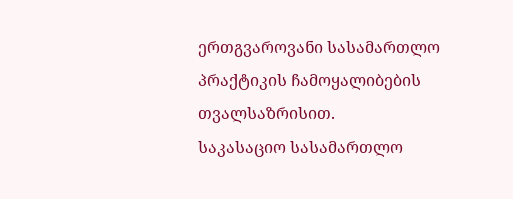ერთგვაროვანი სასამართლო პრაქტიკის ჩამოყალიბების თვალსაზრისით.
საკასაციო სასამართლო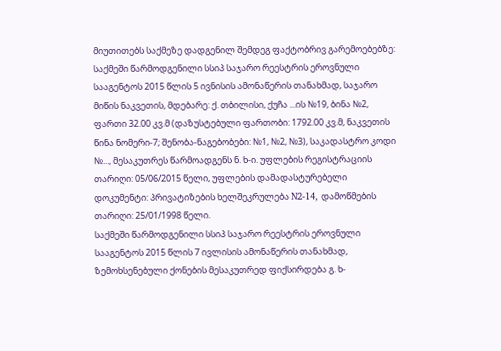მიუთითებს საქმეზე დადგენილ შემდეგ ფაქტობრივ გარემოებებზე:
საქმეში წარმოდგენილი სსიპ საჯარო რეესტრის ეროვნული სააგენტოს 2015 წლის 5 ივნისის ამონაწერის თანახმად, საჯარო მიწის ნაკვეთის, მდებარე: ქ. თბილისი, ქუჩა ...ის №19, ბინა №2, ფართი 32.00 კვ.მ (დაზუსტებული ფართობი: 1792.00 კვ.მ, ნაკვეთის წინა ნომერი-7; შენობა-ნაგებობები: №1, №2, №3), საკადასტრო კოდი №..., მესაკუთრეს წარმოადგენს ნ. ხ-ი. უფლების რეგისტრაციის თარიღი: 05/06/2015 წელი, უფლების დამადასტურებელი დოკუმენტი: პრივატიზების ხელშეკრულება N2-14, დამოწმების თარიღი: 25/01/1998 წელი.
საქმეში წარმოდგენილი სსიპ საჯარო რეესტრის ეროვნული სააგენტოს 2015 წლის 7 ივლისის ამონაწერის თანახმად, ზემოხსენებული ქონების მესაკუთრედ ფიქსირდება გ. ხ-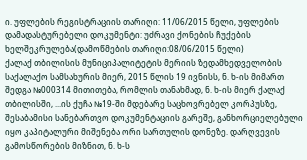ი. უფლების რეგისტრაციის თარიღი: 11/06/2015 წელი, უფლების დამადასტურებელი დოკუმენტი: უძრავი ქონების ჩუქების ხელშეკრულება(დამოწმების თარიღი:08/06/2015 წელი)
ქალაქ თბილისის მუნიციპალიტეტის მერიის ზედამხედველობის საქალაქო სამსახურის მიერ, 2015 წლის 19 ივნისს, ნ. ხ-ის მიმართ შედგა №000314 მითითება, რომლის თანახმად, ნ. ხ-ის მიერ ქალაქ თბილისში, ...ის ქუჩა №19-ში მდებარე საცხოვრებელ კორპუსზე, შესაბამისი სანებართვო დოკუმენტაციის გარეშე, განხორციელებული იყო კაპიტალური მიშენება ორი სართულის დონეზე. დარღვევის გამოსწორების მიზნით, ნ. ხ-ს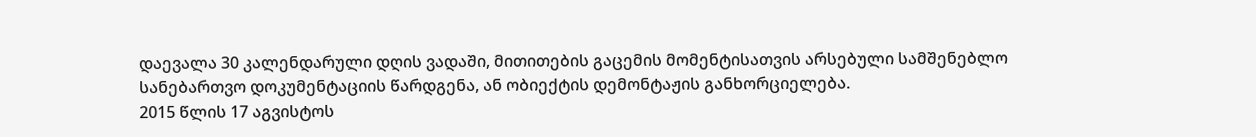დაევალა 30 კალენდარული დღის ვადაში, მითითების გაცემის მომენტისათვის არსებული სამშენებლო სანებართვო დოკუმენტაციის წარდგენა, ან ობიექტის დემონტაჟის განხორციელება.
2015 წლის 17 აგვისტოს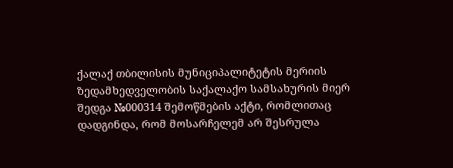ქალაქ თბილისის მუნიციპალიტეტის მერიის ზედამხედველობის საქალაქო სამსახურის მიერ შედგა №000314 შემოწმების აქტი, რომლითაც დადგინდა, რომ მოსარჩელემ არ შესრულა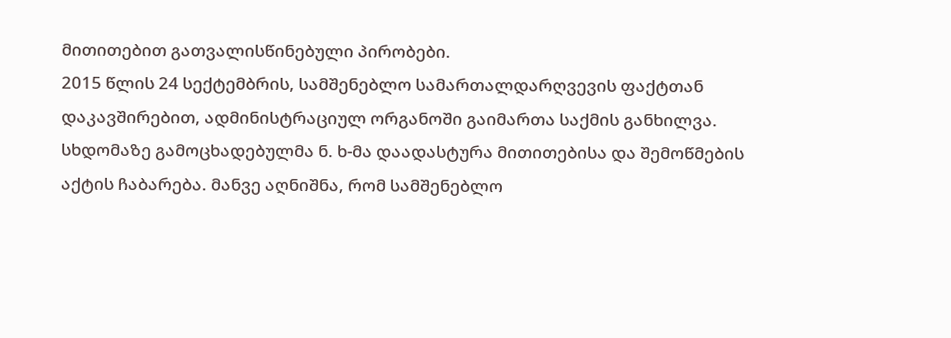მითითებით გათვალისწინებული პირობები.
2015 წლის 24 სექტემბრის, სამშენებლო სამართალდარღვევის ფაქტთან დაკავშირებით, ადმინისტრაციულ ორგანოში გაიმართა საქმის განხილვა. სხდომაზე გამოცხადებულმა ნ. ხ-მა დაადასტურა მითითებისა და შემოწმების აქტის ჩაბარება. მანვე აღნიშნა, რომ სამშენებლო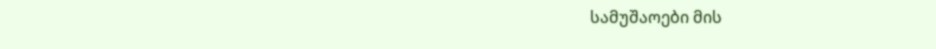სამუშაოები მის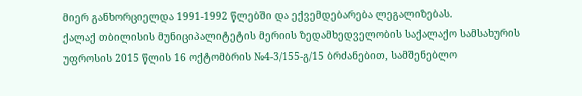მიერ განხორციელდა 1991-1992 წლებში და ექვემდებარება ლეგალიზებას.
ქალაქ თბილისის მუნიციპალიტეტის მერიის ზედამხედველობის საქალაქო სამსახურის უფროსის 2015 წლის 16 ოქტომბრის №4-3/155-გ/15 ბრძანებით, სამშენებლო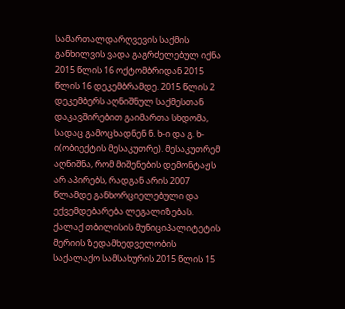სამართალდარღვევის საქმის განხილვის ვადა გაგრძელებულ იქნა 2015 წლის 16 ოქტომბრიდან 2015 წლის 16 დეკემბრამდე. 2015 წლის 2 დეკემბერს აღნიშნულ საქმესთან დაკავშირებით გაიმართა სხდომა, სადაც გამოცხადნენ ნ. ხ-ი და გ. ხ-ი(ობიექტის მესაკუთრე). მესაკუთრემ აღნიშნა, რომ მიშენების დემონტაჟს არ აპირებს, რადგან არის 2007 წლამდე განხორციელებული და ექვემდებარება ლეგალიზებას.
ქალაქ თბილისის მუნიციპალიტეტის მერიის ზედამხედველობის საქალაქო სამსახურის 2015 წლის 15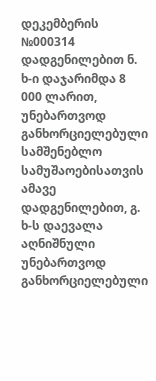დეკემბერის №000314 დადგენილებით ნ. ხ-ი დაჯარიმდა 8 000 ლარით, უნებართვოდ განხორციელებული სამშენებლო სამუშაოებისათვის ამავე დადგენილებით, გ. ხ-ს დაევალა აღნიშნული უნებართვოდ განხორციელებული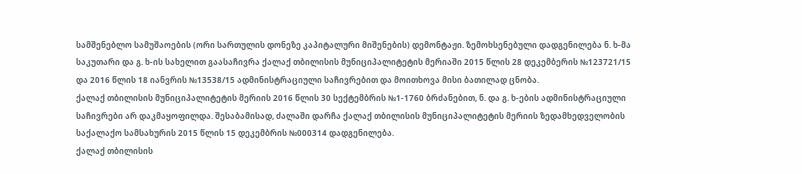სამშენებლო სამუშაოების (ორი სართულის დონეზე კაპიტალური მიშენების) დემონტაჟი. ზემოხსენებული დადგენილება ნ. ხ-მა საკუთარი და გ. ხ-ის სახელით გაასაჩივრა ქალაქ თბილისის მუნიციპალიტეტის მერიაში 2015 წლის 28 დეკემბერის №123721/15 და 2016 წლის 18 იანვრის №13538/15 ადმინისტრაციული საჩივრებით და მოითხოვა მისი ბათილად ცნობა.
ქალაქ თბილისის მუნიციპალიტეტის მერიის 2016 წლის 30 სექტემბრის №1-1760 ბრძანებით, ნ. და გ. ხ-ების ადმინისტრაციული საჩივრები არ დაკმაყოფილდა. შესაბამისად, ძალაში დარჩა ქალაქ თბილისის მუნიციპალიტეტის მერიის ზედამხედველობის საქალაქო სამსახურის 2015 წლის 15 დეკემბრის №000314 დადგენილება.
ქალაქ თბილისის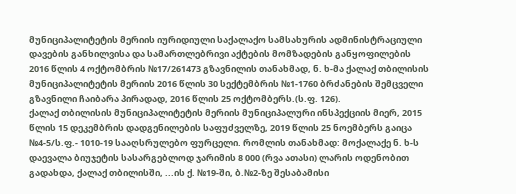მუნიციპალიტეტის მერიის იურიდიული საქალაქო სამსახურის ადმინისტრაციული დავების განხილვისა და სამართლებრივი აქტების მომზადების განყოფილების 2016 წლის 4 ოქტომბრის №17/261473 გზავნილის თანახმად, ნ. ხ-მა ქალაქ თბილისის მუნიციპალიტეტის მერიის 2016 წლის 30 სექტემბრის №1-1760 ბრძანების შემცველი გზავნილი ჩაიბარა პირადად, 2016 წლის 25 ოქტომბერს.(ს.ფ. 126).
ქალაქ თბილისის მუნიციპალიტეტის მერიის მუნიციპალური ინსპექციის მიერ, 2015 წლის 15 დეკემბრის დადგენილების საფუძველზე, 2019 წლის 25 ნოემბერს გაიცა №4-5/ს.ფ.- 1010-19 სააღსრულებო ფურცელი. რომლის თანახმად: მოქალაქე ნ. ხ-ს დაევალა ბიუჯეტის სასარგებლოდ ჯარიმის 8 000 (რვა ათასი) ლარის ოდენობით გადახდა, ქალაქ თბილისში, ...ის ქ. №19-ში, ბ.№2-ზე შესაბამისი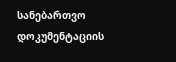სანებართვო დოკუმენტაციის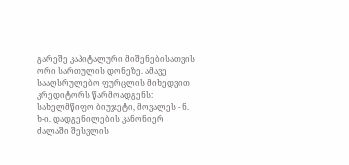გარეშე კაპიტალური მიშენებისათვის ორი სართულის დონეზე. ამავე სააღსრულებო ფურცლის მიხედვით კრედიტორს წარმოადგენს: სახელმწიფო ბიუჯეტი, მოვალეს - ნ. ხ-ი. დადგენილების კანონიერ ძალაში შესვლის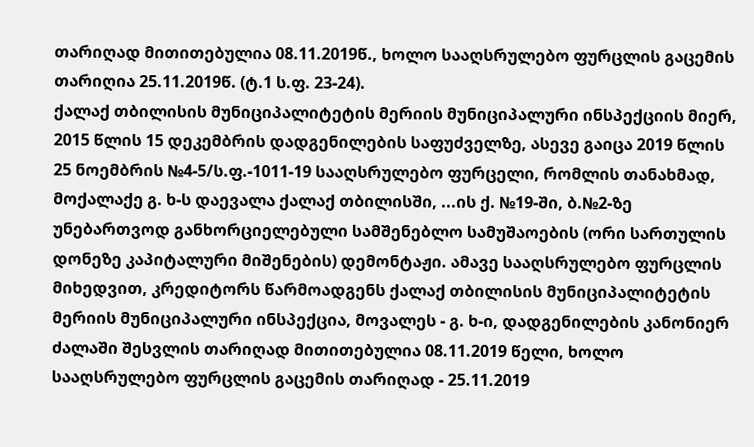თარიღად მითითებულია 08.11.2019წ., ხოლო სააღსრულებო ფურცლის გაცემის თარიღია 25.11.2019წ. (ტ.1 ს.ფ. 23-24).
ქალაქ თბილისის მუნიციპალიტეტის მერიის მუნიციპალური ინსპექციის მიერ, 2015 წლის 15 დეკემბრის დადგენილების საფუძველზე, ასევე გაიცა 2019 წლის 25 ნოემბრის №4-5/ს.ფ.-1011-19 სააღსრულებო ფურცელი, რომლის თანახმად, მოქალაქე გ. ხ-ს დაევალა ქალაქ თბილისში, ...ის ქ. №19-ში, ბ.№2-ზე უნებართვოდ განხორციელებული სამშენებლო სამუშაოების (ორი სართულის დონეზე კაპიტალური მიშენების) დემონტაჟი. ამავე სააღსრულებო ფურცლის მიხედვით, კრედიტორს წარმოადგენს ქალაქ თბილისის მუნიციპალიტეტის მერიის მუნიციპალური ინსპექცია, მოვალეს - გ. ხ-ი, დადგენილების კანონიერ ძალაში შესვლის თარიღად მითითებულია 08.11.2019 წელი, ხოლო სააღსრულებო ფურცლის გაცემის თარიღად - 25.11.2019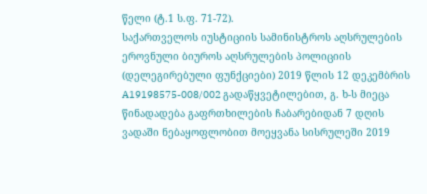წელი (ტ.1 ს.ფ. 71-72).
საქართველოს იუსტიციის სამინისტროს აღსრულების ეროვნული ბიუროს აღსრულების პოლიციის (დელეგირებული ფუნქციები) 2019 წლის 12 დეკემბრის A19198575-008/002 გადაწყვეტილებით, გ. ხ-ს მიეცა წინადადება გაფრთხილების ჩაბარებიდან 7 დღის ვადაში ნებაყოფლობით მოეყვანა სისრულეში 2019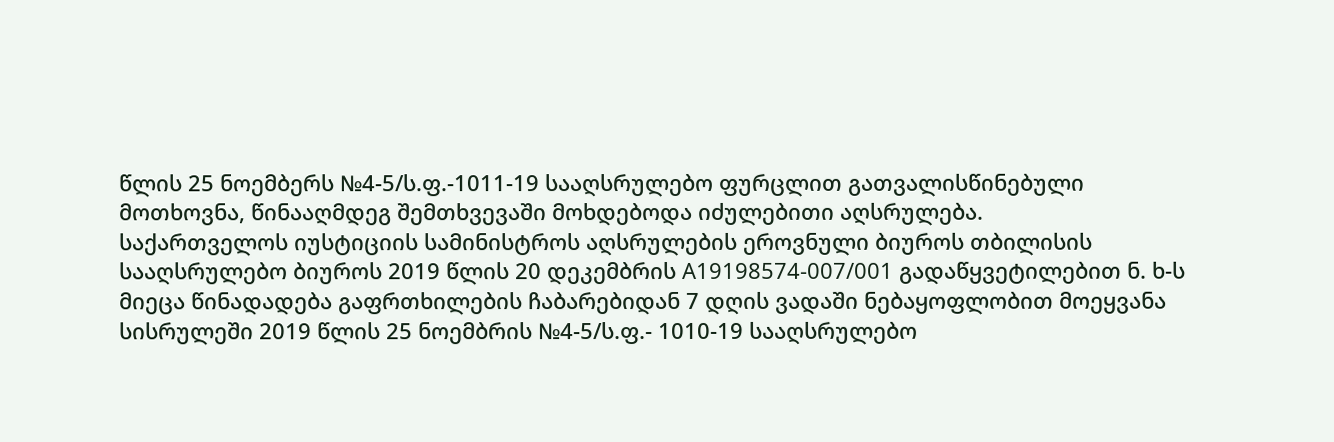წლის 25 ნოემბერს №4-5/ს.ფ.-1011-19 სააღსრულებო ფურცლით გათვალისწინებული მოთხოვნა, წინააღმდეგ შემთხვევაში მოხდებოდა იძულებითი აღსრულება.
საქართველოს იუსტიციის სამინისტროს აღსრულების ეროვნული ბიუროს თბილისის სააღსრულებო ბიუროს 2019 წლის 20 დეკემბრის A19198574-007/001 გადაწყვეტილებით ნ. ხ-ს მიეცა წინადადება გაფრთხილების ჩაბარებიდან 7 დღის ვადაში ნებაყოფლობით მოეყვანა სისრულეში 2019 წლის 25 ნოემბრის №4-5/ს.ფ.- 1010-19 სააღსრულებო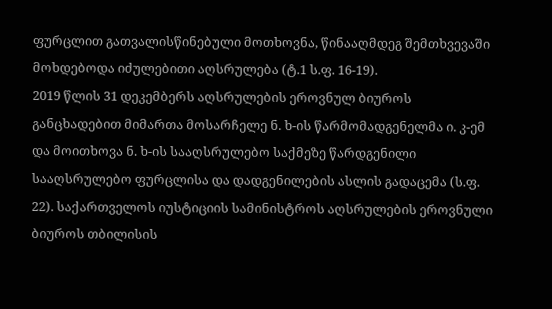ფურცლით გათვალისწინებული მოთხოვნა, წინააღმდეგ შემთხვევაში მოხდებოდა იძულებითი აღსრულება (ტ.1 ს.ფ. 16-19).
2019 წლის 31 დეკემბერს აღსრულების ეროვნულ ბიუროს განცხადებით მიმართა მოსარჩელე ნ. ხ-ის წარმომადგენელმა ი. კ-ემ და მოითხოვა ნ. ხ-ის სააღსრულებო საქმეზე წარდგენილი სააღსრულებო ფურცლისა და დადგენილების ასლის გადაცემა (ს.ფ. 22). საქართველოს იუსტიციის სამინისტროს აღსრულების ეროვნული ბიუროს თბილისის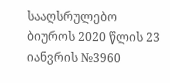სააღსრულებო ბიუროს 2020 წლის 23 იანვრის №3960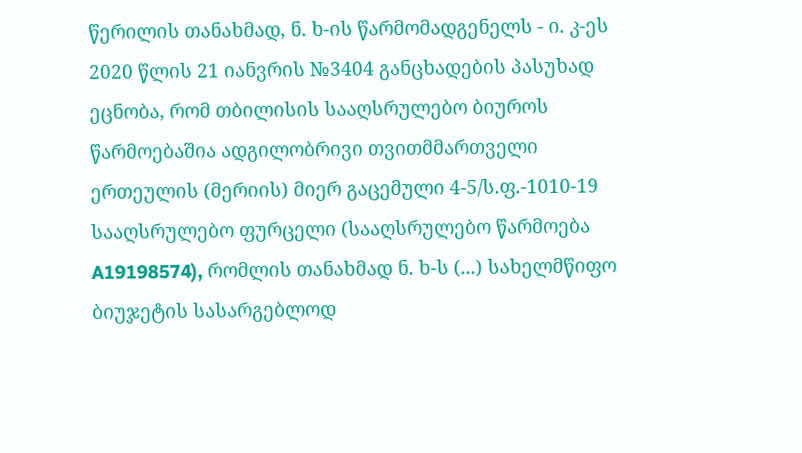წერილის თანახმად, ნ. ხ-ის წარმომადგენელს - ი. კ-ეს 2020 წლის 21 იანვრის №3404 განცხადების პასუხად ეცნობა, რომ თბილისის სააღსრულებო ბიუროს წარმოებაშია ადგილობრივი თვითმმართველი ერთეულის (მერიის) მიერ გაცემული 4-5/ს.ფ.-1010-19 სააღსრულებო ფურცელი (სააღსრულებო წარმოება A19198574), რომლის თანახმად ნ. ხ-ს (...) სახელმწიფო ბიუჯეტის სასარგებლოდ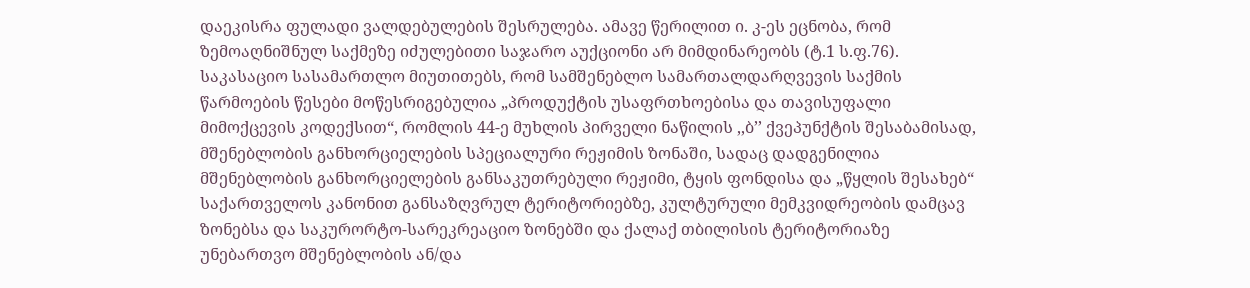დაეკისრა ფულადი ვალდებულების შესრულება. ამავე წერილით ი. კ-ეს ეცნობა, რომ ზემოაღნიშნულ საქმეზე იძულებითი საჯარო აუქციონი არ მიმდინარეობს (ტ.1 ს.ფ.76).
საკასაციო სასამართლო მიუთითებს, რომ სამშენებლო სამართალდარღვევის საქმის წარმოების წესები მოწესრიგებულია „პროდუქტის უსაფრთხოებისა და თავისუფალი მიმოქცევის კოდექსით“, რომლის 44-ე მუხლის პირველი ნაწილის ,,ბ’’ ქვეპუნქტის შესაბამისად, მშენებლობის განხორციელების სპეციალური რეჟიმის ზონაში, სადაც დადგენილია მშენებლობის განხორციელების განსაკუთრებული რეჟიმი, ტყის ფონდისა და „წყლის შესახებ“ საქართველოს კანონით განსაზღვრულ ტერიტორიებზე, კულტურული მემკვიდრეობის დამცავ ზონებსა და საკურორტო-სარეკრეაციო ზონებში და ქალაქ თბილისის ტერიტორიაზე უნებართვო მშენებლობის ან/და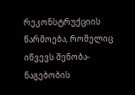რეკონსტრუქციის წარმოება, რომელიც იწვევს შენობა-ნაგებობის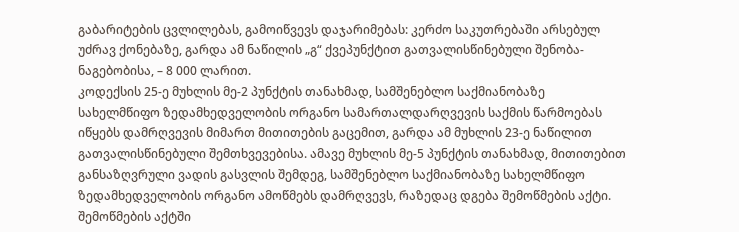გაბარიტების ცვლილებას, გამოიწვევს დაჯარიმებას: კერძო საკუთრებაში არსებულ უძრავ ქონებაზე, გარდა ამ ნაწილის „გ“ ქვეპუნქტით გათვალისწინებული შენობა-ნაგებობისა, – 8 000 ლარით.
კოდექსის 25-ე მუხლის მე-2 პუნქტის თანახმად, სამშენებლო საქმიანობაზე სახელმწიფო ზედამხედველობის ორგანო სამართალდარღვევის საქმის წარმოებას იწყებს დამრღვევის მიმართ მითითების გაცემით, გარდა ამ მუხლის 23-ე ნაწილით გათვალისწინებული შემთხვევებისა. ამავე მუხლის მე-5 პუნქტის თანახმად, მითითებით განსაზღვრული ვადის გასვლის შემდეგ, სამშენებლო საქმიანობაზე სახელმწიფო ზედამხედველობის ორგანო ამოწმებს დამრღვევს, რაზედაც დგება შემოწმების აქტი. შემოწმების აქტში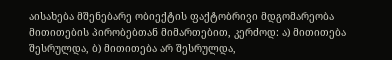აისახება მშენებარე ობიექტის ფაქტობრივი მდგომარეობა მითითების პირობებთან მიმართებით, კერძოდ: ა) მითითება შესრულდა, ბ) მითითება არ შესრულდა,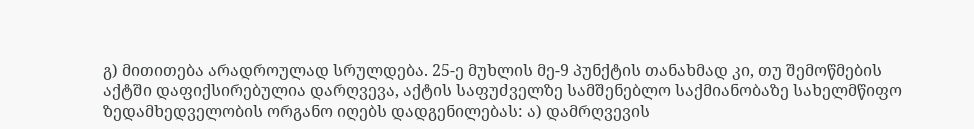გ) მითითება არადროულად სრულდება. 25-ე მუხლის მე-9 პუნქტის თანახმად კი, თუ შემოწმების აქტში დაფიქსირებულია დარღვევა, აქტის საფუძველზე სამშენებლო საქმიანობაზე სახელმწიფო ზედამხედველობის ორგანო იღებს დადგენილებას: ა) დამრღვევის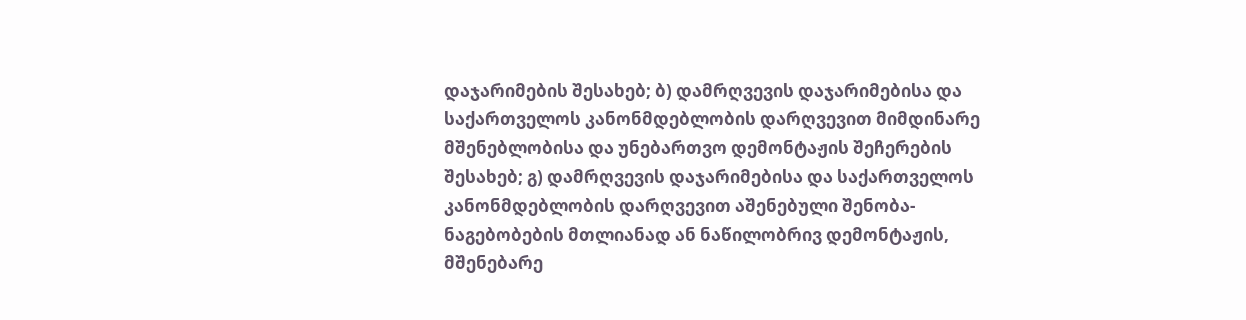დაჯარიმების შესახებ; ბ) დამრღვევის დაჯარიმებისა და საქართველოს კანონმდებლობის დარღვევით მიმდინარე მშენებლობისა და უნებართვო დემონტაჟის შეჩერების შესახებ; გ) დამრღვევის დაჯარიმებისა და საქართველოს კანონმდებლობის დარღვევით აშენებული შენობა-ნაგებობების მთლიანად ან ნაწილობრივ დემონტაჟის, მშენებარე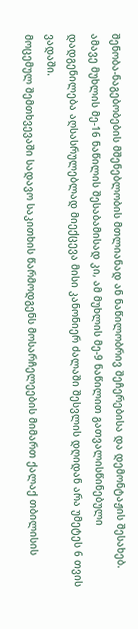შენობა-ნაგებობების მშენებლობის მთლიანად ან ნაწილობრივ შეჩერებისა და დემონტაჟის შესახებ. ამავე მუხლის მე-16 ნაწილის შესაბამისად კი, ამ მუხლის მე-9 ნაწილით გათვალისწინებული დადგენილება აღსასრულებლად მიექცევა მისი კანონიერ ძალაში შესვლის დღიდან არა უმეტეს 6 თვის ვადაში.
მოცემულ შემთხვევაში სადავო საკითხის წარმოდგენს მოსარჩელეების მიმართ ქალაქ თბილისის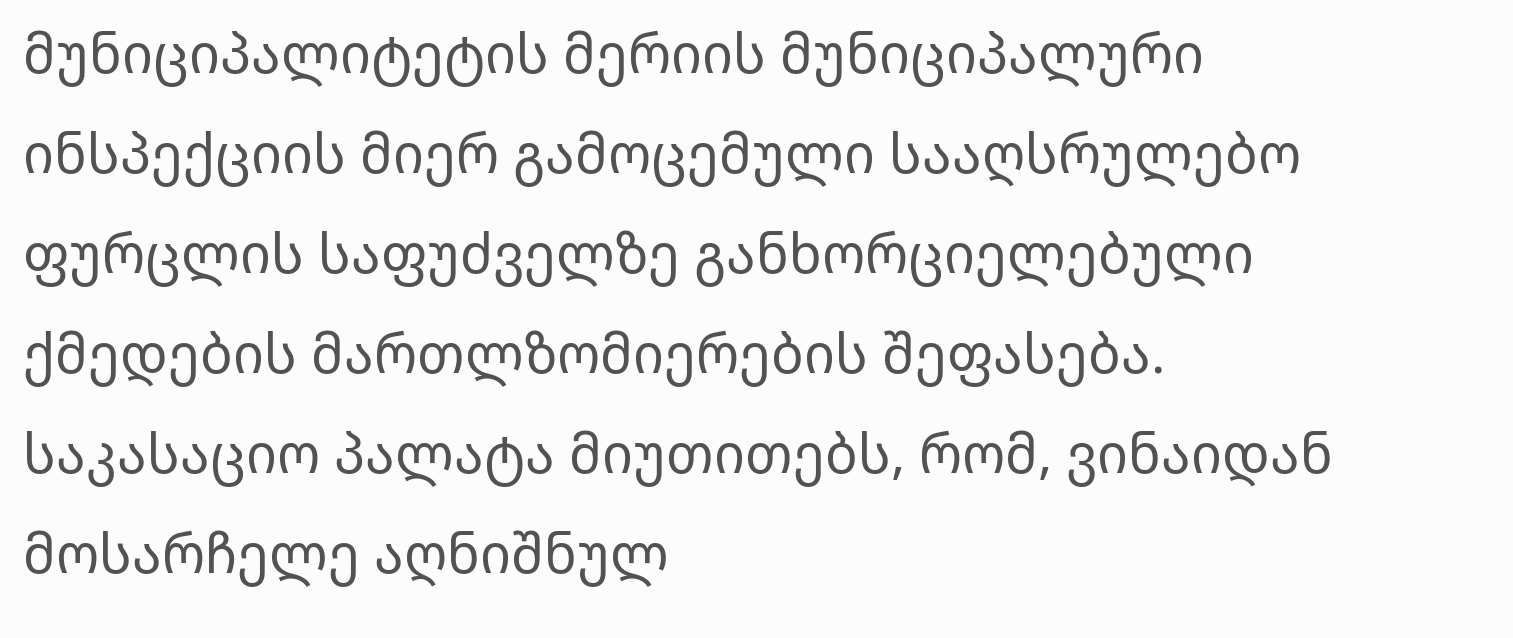მუნიციპალიტეტის მერიის მუნიციპალური ინსპექციის მიერ გამოცემული სააღსრულებო ფურცლის საფუძველზე განხორციელებული ქმედების მართლზომიერების შეფასება.
საკასაციო პალატა მიუთითებს, რომ, ვინაიდან მოსარჩელე აღნიშნულ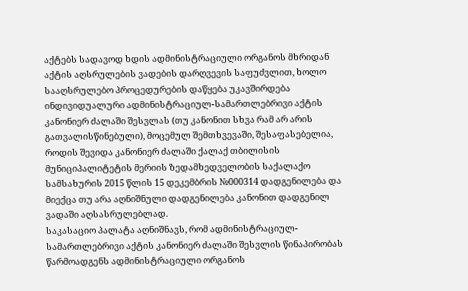აქტებს სადავოდ ხდის ადმინისტრაციული ორგანოს მხრიდან აქტის აღსრულების ვადების დარღვევის საფუძვლით, ხოლო სააღსრულებო პროცედურების დაწყება უკავშირდება ინდივიდუალური ადმინისტრაციულ-სამართლებრივი აქტის კანონიერ ძალაში შესვლას (თუ კანონით სხვა რამ არ არის გათვალისწინებული), მოცემულ შემთხვევაში, შესაფასებელია, როდის შევიდა კანონიერ ძალაში ქალაქ თბილისის მუნიციპალიტეტის მერიის ზედამხედველობის საქალაქო სამსახურის 2015 წლის 15 დეკემბრის №000314 დადგენილება და მიექცა თუ არა აღნიშნული დადგენილება კანონით დადგენილ ვადაში აღსასრულებლად.
საკასაციო პალატა აღნიშნავს, რომ ადმინისტრაციულ-სამართლებრივი აქტის კანონიერ ძალაში შესვლის წინაპირობას წარმოადგენს ადმინისტრაციული ორგანოს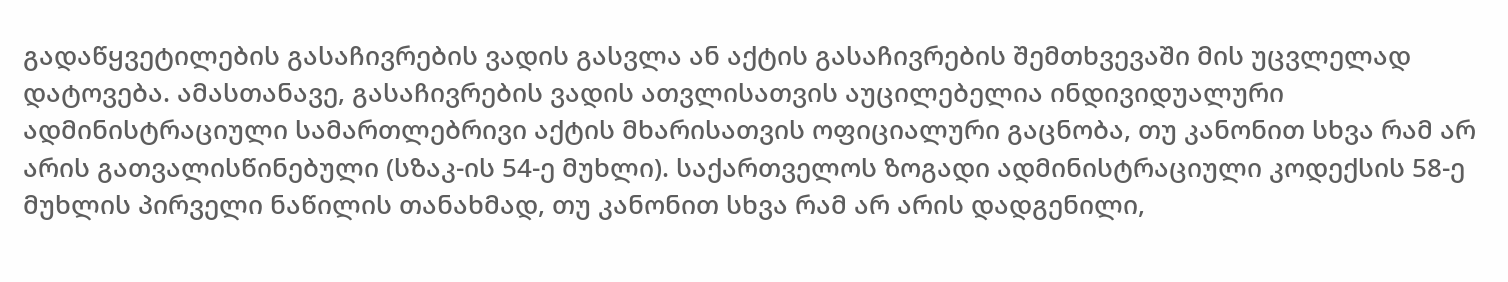გადაწყვეტილების გასაჩივრების ვადის გასვლა ან აქტის გასაჩივრების შემთხვევაში მის უცვლელად დატოვება. ამასთანავე, გასაჩივრების ვადის ათვლისათვის აუცილებელია ინდივიდუალური ადმინისტრაციული სამართლებრივი აქტის მხარისათვის ოფიციალური გაცნობა, თუ კანონით სხვა რამ არ არის გათვალისწინებული (სზაკ-ის 54-ე მუხლი). საქართველოს ზოგადი ადმინისტრაციული კოდექსის 58-ე მუხლის პირველი ნაწილის თანახმად, თუ კანონით სხვა რამ არ არის დადგენილი,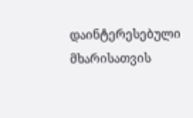დაინტერესებული მხარისათვის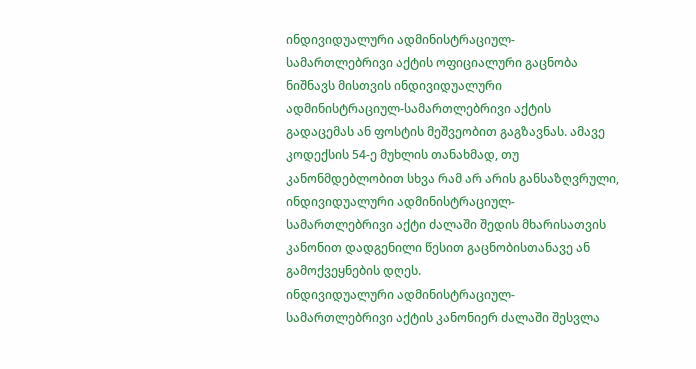ინდივიდუალური ადმინისტრაციულ-სამართლებრივი აქტის ოფიციალური გაცნობა ნიშნავს მისთვის ინდივიდუალური ადმინისტრაციულ-სამართლებრივი აქტის გადაცემას ან ფოსტის მეშვეობით გაგზავნას. ამავე კოდექსის 54-ე მუხლის თანახმად, თუ კანონმდებლობით სხვა რამ არ არის განსაზღვრული, ინდივიდუალური ადმინისტრაციულ-სამართლებრივი აქტი ძალაში შედის მხარისათვის კანონით დადგენილი წესით გაცნობისთანავე ან გამოქვეყნების დღეს.
ინდივიდუალური ადმინისტრაციულ-სამართლებრივი აქტის კანონიერ ძალაში შესვლა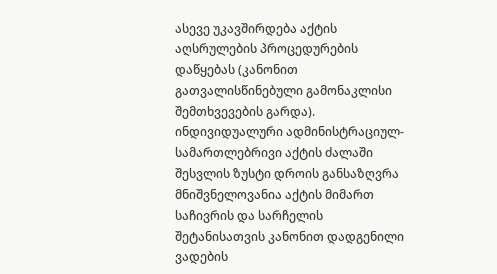ასევე უკავშირდება აქტის აღსრულების პროცედურების დაწყებას (კანონით გათვალისწინებული გამონაკლისი შემთხვევების გარდა). ინდივიდუალური ადმინისტრაციულ- სამართლებრივი აქტის ძალაში შესვლის ზუსტი დროის განსაზღვრა მნიშვნელოვანია აქტის მიმართ საჩივრის და სარჩელის შეტანისათვის კანონით დადგენილი ვადების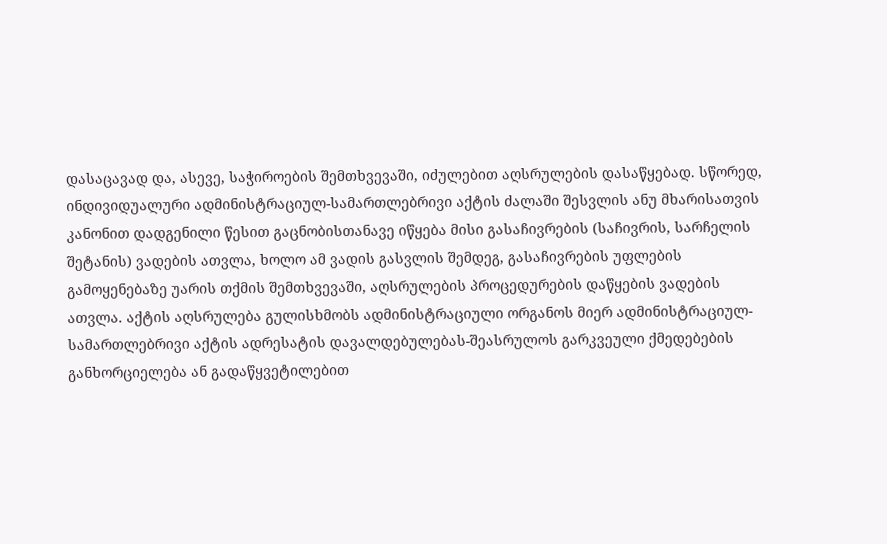დასაცავად და, ასევე, საჭიროების შემთხვევაში, იძულებით აღსრულების დასაწყებად. სწორედ, ინდივიდუალური ადმინისტრაციულ-სამართლებრივი აქტის ძალაში შესვლის ანუ მხარისათვის კანონით დადგენილი წესით გაცნობისთანავე იწყება მისი გასაჩივრების (საჩივრის, სარჩელის შეტანის) ვადების ათვლა, ხოლო ამ ვადის გასვლის შემდეგ, გასაჩივრების უფლების გამოყენებაზე უარის თქმის შემთხვევაში, აღსრულების პროცედურების დაწყების ვადების ათვლა. აქტის აღსრულება გულისხმობს ადმინისტრაციული ორგანოს მიერ ადმინისტრაციულ-სამართლებრივი აქტის ადრესატის დავალდებულებას-შეასრულოს გარკვეული ქმედებების განხორციელება ან გადაწყვეტილებით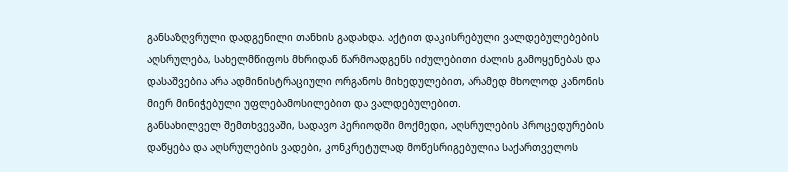განსაზღვრული დადგენილი თანხის გადახდა. აქტით დაკისრებული ვალდებულებების აღსრულება, სახელმწიფოს მხრიდან წარმოადგენს იძულებითი ძალის გამოყენებას და დასაშვებია არა ადმინისტრაციული ორგანოს მიხედულებით, არამედ მხოლოდ კანონის მიერ მინიჭებული უფლებამოსილებით და ვალდებულებით.
განსახილველ შემთხვევაში, სადავო პერიოდში მოქმედი, აღსრულების პროცედურების დაწყება და აღსრულების ვადები, კონკრეტულად მოწესრიგებულია საქართველოს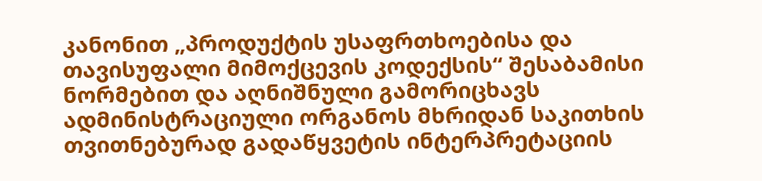კანონით „პროდუქტის უსაფრთხოებისა და თავისუფალი მიმოქცევის კოდექსის“ შესაბამისი ნორმებით და აღნიშნული გამორიცხავს ადმინისტრაციული ორგანოს მხრიდან საკითხის თვითნებურად გადაწყვეტის ინტერპრეტაციის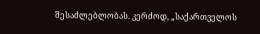შესაძლებლობას. კერძოდ, „საქართველოს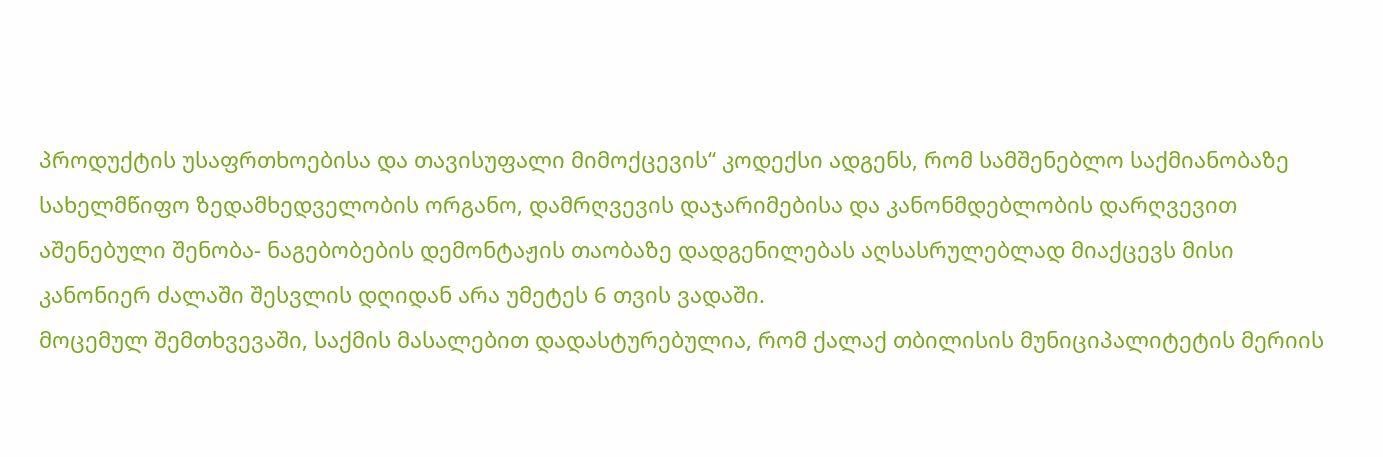პროდუქტის უსაფრთხოებისა და თავისუფალი მიმოქცევის“ კოდექსი ადგენს, რომ სამშენებლო საქმიანობაზე სახელმწიფო ზედამხედველობის ორგანო, დამრღვევის დაჯარიმებისა და კანონმდებლობის დარღვევით აშენებული შენობა- ნაგებობების დემონტაჟის თაობაზე დადგენილებას აღსასრულებლად მიაქცევს მისი კანონიერ ძალაში შესვლის დღიდან არა უმეტეს 6 თვის ვადაში.
მოცემულ შემთხვევაში, საქმის მასალებით დადასტურებულია, რომ ქალაქ თბილისის მუნიციპალიტეტის მერიის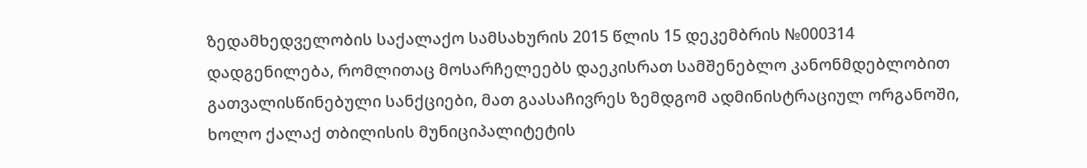ზედამხედველობის საქალაქო სამსახურის 2015 წლის 15 დეკემბრის №000314 დადგენილება, რომლითაც მოსარჩელეებს დაეკისრათ სამშენებლო კანონმდებლობით გათვალისწინებული სანქციები, მათ გაასაჩივრეს ზემდგომ ადმინისტრაციულ ორგანოში, ხოლო ქალაქ თბილისის მუნიციპალიტეტის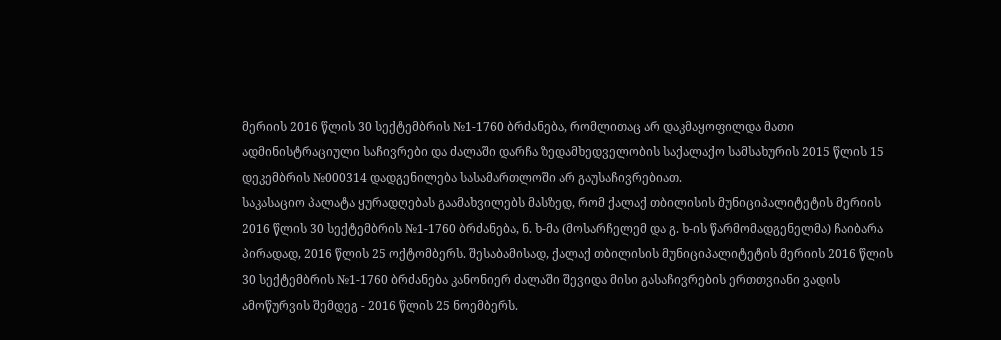მერიის 2016 წლის 30 სექტემბრის №1-1760 ბრძანება, რომლითაც არ დაკმაყოფილდა მათი ადმინისტრაციული საჩივრები და ძალაში დარჩა ზედამხედველობის საქალაქო სამსახურის 2015 წლის 15 დეკემბრის №000314 დადგენილება სასამართლოში არ გაუსაჩივრებიათ.
საკასაციო პალატა ყურადღებას გაამახვილებს მასზედ, რომ ქალაქ თბილისის მუნიციპალიტეტის მერიის 2016 წლის 30 სექტემბრის №1-1760 ბრძანება, ნ. ხ-მა (მოსარჩელემ და გ. ხ-ის წარმომადგენელმა) ჩაიბარა პირადად, 2016 წლის 25 ოქტომბერს. შესაბამისად, ქალაქ თბილისის მუნიციპალიტეტის მერიის 2016 წლის 30 სექტემბრის №1-1760 ბრძანება კანონიერ ძალაში შევიდა მისი გასაჩივრების ერთთვიანი ვადის ამოწურვის შემდეგ - 2016 წლის 25 ნოემბერს.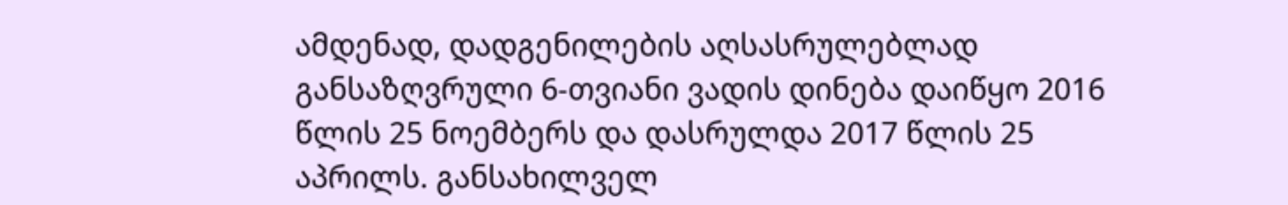ამდენად, დადგენილების აღსასრულებლად განსაზღვრული 6-თვიანი ვადის დინება დაიწყო 2016 წლის 25 ნოემბერს და დასრულდა 2017 წლის 25 აპრილს. განსახილველ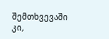შემთხვევაში კი,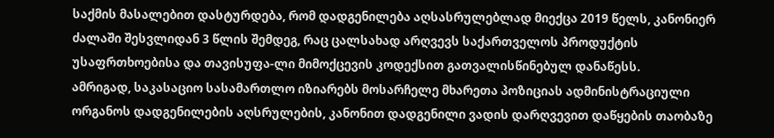საქმის მასალებით დასტურდება, რომ დადგენილება აღსასრულებლად მიექცა 2019 წელს, კანონიერ ძალაში შესვლიდან 3 წლის შემდეგ, რაც ცალსახად არღვევს საქართველოს პროდუქტის უსაფრთხოებისა და თავისუფა-ლი მიმოქცევის კოდექსით გათვალისწინებულ დანაწესს.
ამრიგად, საკასაციო სასამართლო იზიარებს მოსარჩელე მხარეთა პოზიციას ადმინისტრაციული ორგანოს დადგენილების აღსრულების, კანონით დადგენილი ვადის დარღვევით დაწყების თაობაზე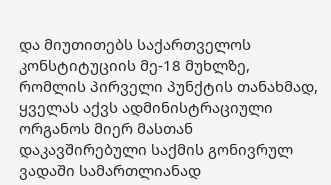და მიუთითებს საქართველოს კონსტიტუციის მე-18 მუხლზე, რომლის პირველი პუნქტის თანახმად, ყველას აქვს ადმინისტრაციული ორგანოს მიერ მასთან დაკავშირებული საქმის გონივრულ ვადაში სამართლიანად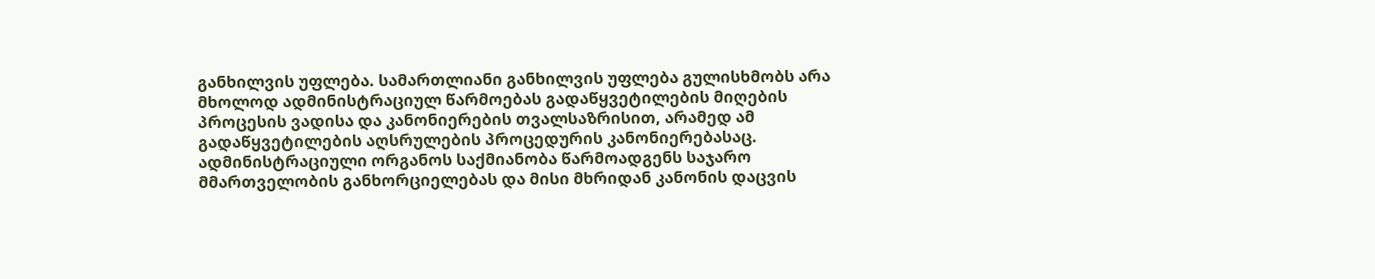განხილვის უფლება. სამართლიანი განხილვის უფლება გულისხმობს არა მხოლოდ ადმინისტრაციულ წარმოებას გადაწყვეტილების მიღების პროცესის ვადისა და კანონიერების თვალსაზრისით, არამედ ამ გადაწყვეტილების აღსრულების პროცედურის კანონიერებასაც. ადმინისტრაციული ორგანოს საქმიანობა წარმოადგენს საჯარო მმართველობის განხორციელებას და მისი მხრიდან კანონის დაცვის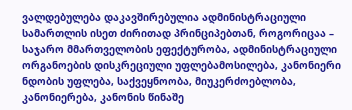ვალდებულება დაკავშირებულია ადმინისტრაციული სამართლის ისეთ ძირითად პრინციპებთან, როგორიცაა – საჯარო მმართველობის ეფექტურობა, ადმინისტრაციული ორგანოების დისკრეციული უფლებამოსილება, კანონიერი ნდობის უფლება, საქვეყნოობა, მიუკერძოებლობა, კანონიერება, კანონის წინაშე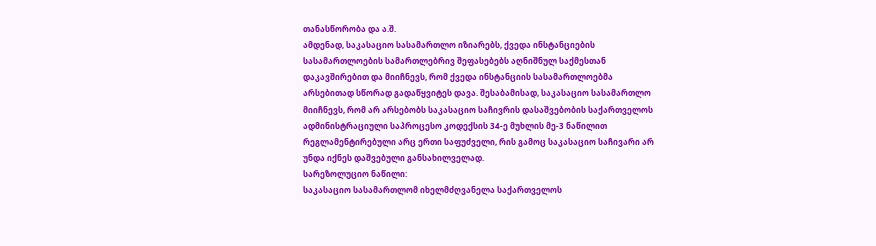თანასწორობა და ა.შ.
ამდენად, საკასაციო სასამართლო იზიარებს, ქვედა ინსტანციების სასამართლოების სამართლებრივ შეფასებებს აღნიშნულ საქმესთან დაკავშირებით და მიიჩნევს, რომ ქვედა ინსტანციის სასამართლოებმა არსებითად სწორად გადაწყვიტეს დავა. შესაბამისად, საკასაციო სასამართლო მიიჩნევს, რომ არ არსებობს საკასაციო საჩივრის დასაშვებობის საქართველოს ადმინისტრაციული საპროცესო კოდექსის 34-ე მუხლის მე-3 ნაწილით რეგლამენტირებული არც ერთი საფუძველი, რის გამოც საკასაციო საჩივარი არ უნდა იქნეს დაშვებული განსახილველად.
სარეზოლუციო ნაწილი:
საკასაციო სასამართლომ იხელმძღვანელა საქართველოს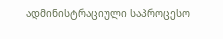ადმინისტრაციული საპროცესო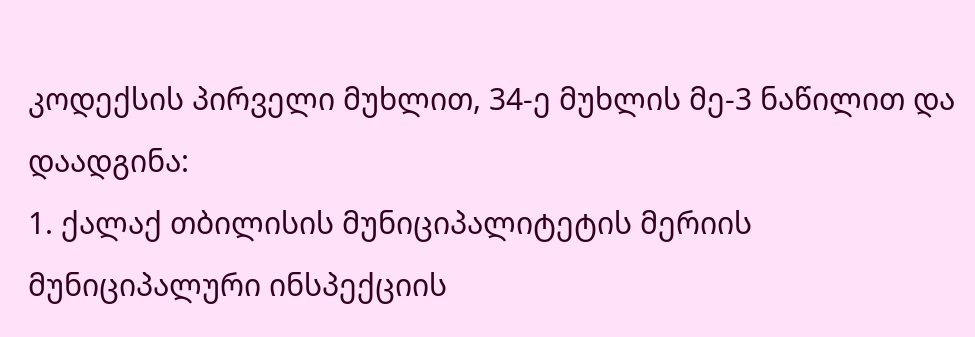კოდექსის პირველი მუხლით, 34-ე მუხლის მე-3 ნაწილით და
დაადგინა:
1. ქალაქ თბილისის მუნიციპალიტეტის მერიის მუნიციპალური ინსპექციის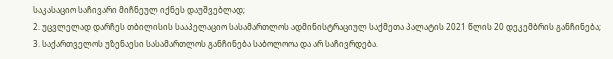საკასაციო საჩივარი მიჩნეულ იქნეს დაუშვებლად;
2. უცვლელად დარჩეს თბილისის სააპელაციო სასამართლოს ადმინისტრაციულ საქმეთა პალატის 2021 წლის 20 დეკემბრის განჩინება;
3. საქართველოს უზენაესი სასამართლოს განჩინება საბოლოოა და არ საჩივრდება.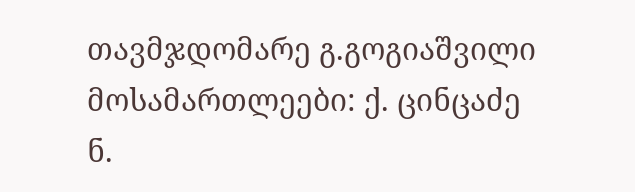თავმჯდომარე გ.გოგიაშვილი
მოსამართლეები: ქ. ცინცაძე
ნ.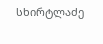სხირტლაძე